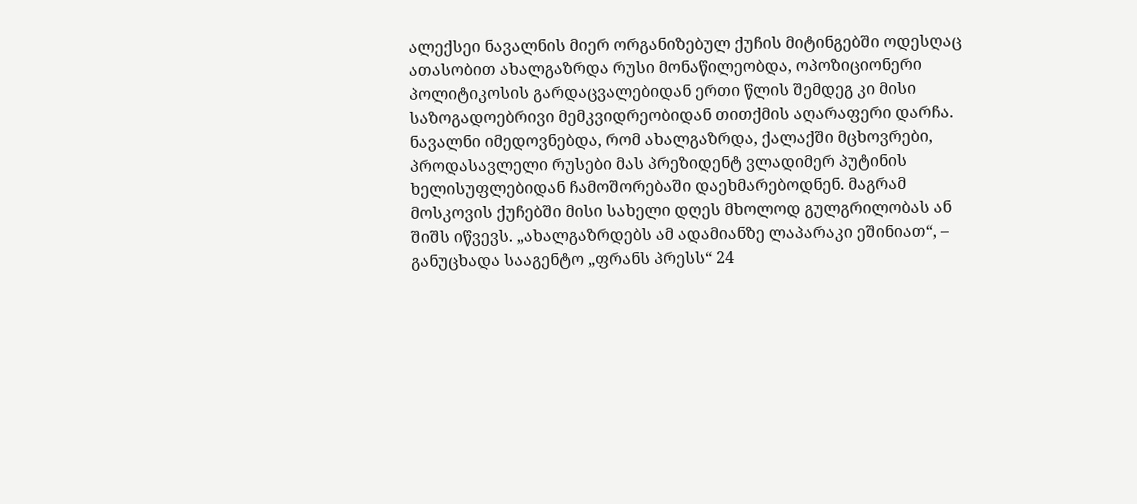ალექსეი ნავალნის მიერ ორგანიზებულ ქუჩის მიტინგებში ოდესღაც ათასობით ახალგაზრდა რუსი მონაწილეობდა, ოპოზიციონერი პოლიტიკოსის გარდაცვალებიდან ერთი წლის შემდეგ კი მისი საზოგადოებრივი მემკვიდრეობიდან თითქმის აღარაფერი დარჩა. ნავალნი იმედოვნებდა, რომ ახალგაზრდა, ქალაქში მცხოვრები, პროდასავლელი რუსები მას პრეზიდენტ ვლადიმერ პუტინის ხელისუფლებიდან ჩამოშორებაში დაეხმარებოდნენ. მაგრამ მოსკოვის ქუჩებში მისი სახელი დღეს მხოლოდ გულგრილობას ან შიშს იწვევს. „ახალგაზრდებს ამ ადამიანზე ლაპარაკი ეშინიათ“, – განუცხადა სააგენტო „ფრანს პრესს“ 24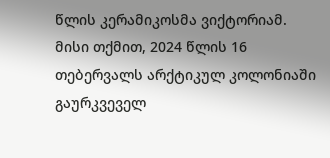წლის კერამიკოსმა ვიქტორიამ.
მისი თქმით, 2024 წლის 16 თებერვალს არქტიკულ კოლონიაში გაურკვეველ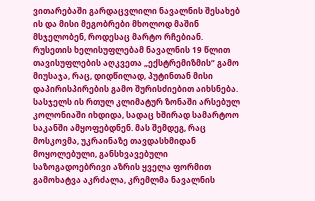ვითარებაში გარდაცვლილი ნავალნის შესახებ ის და მისი მეგობრები მხოლოდ მაშინ მსჯელობენ, როდესაც მარტო რჩებიან. რუსეთის ხელისუფლებამ ნავალნის 19 წლით თავისუფლების აღკვეთა „ექსტრემიზმის“ გამო მიუსაჯა, რაც, დიდწილად, პუტინთან მისი დაპირისპირების გამო შურისძიებით აიხსნება. სასჯელს ის რთულ კლიმატურ ზონაში არსებულ კოლონიაში იხდიდა, სადაც ხშირად სამარტოო საკანში ამყოფებდნენ. მას შემდეგ, რაც მოსკოვმა, უკრაინაზე თავდასხმიდან მოყოლებული, განსხვავებული საზოგადოებრივი აზრის ყველა ფორმით გამოხატვა აკრძალა, კრემლმა ნავალნის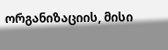ორგანიზაციის, მისი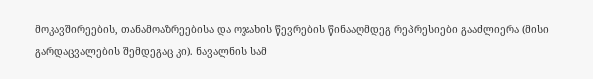მოკავშირეების, თანამოაზრეებისა და ოჯახის წევრების წინააღმდეგ რეპრესიები გააძლიერა (მისი გარდაცვალების შემდეგაც კი). ნავალნის სამ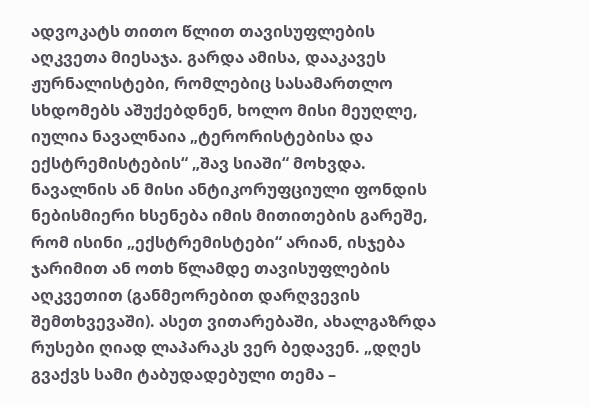ადვოკატს თითო წლით თავისუფლების აღკვეთა მიესაჯა. გარდა ამისა, დააკავეს ჟურნალისტები, რომლებიც სასამართლო სხდომებს აშუქებდნენ, ხოლო მისი მეუღლე, იულია ნავალნაია „ტერორისტებისა და ექსტრემისტების“ „შავ სიაში“ მოხვდა.
ნავალნის ან მისი ანტიკორუფციული ფონდის ნებისმიერი ხსენება იმის მითითების გარეშე, რომ ისინი „ექსტრემისტები“ არიან, ისჯება ჯარიმით ან ოთხ წლამდე თავისუფლების აღკვეთით (განმეორებით დარღვევის შემთხვევაში). ასეთ ვითარებაში, ახალგაზრდა რუსები ღიად ლაპარაკს ვერ ბედავენ. „დღეს გვაქვს სამი ტაბუდადებული თემა –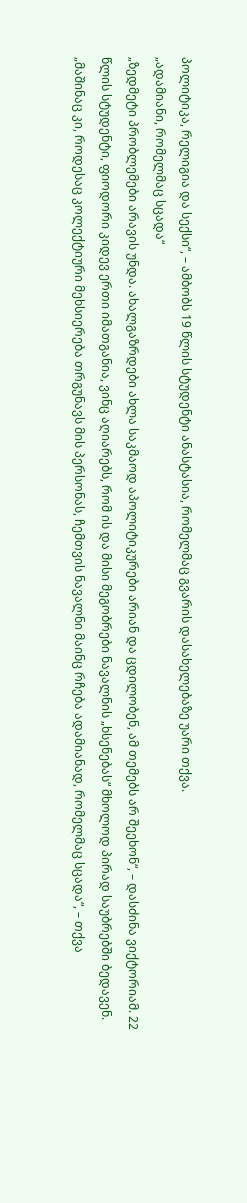პოლიტიკა, რელიგია და სექსი“, – ამბობს 19 წლის სტუდენტი ანასტასია, რომელმაც გვარის დასახელებაზე უარი თქვა.
„ადამიანი, რომელმაც სცადა“
„ზედმეტი პრობლემები არავის უნდა. ახალგაზრდები ახლა საკმაოდ აპოლიტიკურები არიან და ცდილობენ, ამ თემებს არ შეეხონ“, – დასძინა ვიქტორიამ. 22 წლის სტუდენტი, ფიოდორი კიდევ ერთი იმათგანია, ვინც აღიარებს, რომ ის და მისი მეგობრები ნავალნის „ხსენებას“ მხოლოდ პირად საუბრებში ბედავენ. „მაშინაც კი, როდესაც კოლექტიური მეხსიერება თრგუნავს მის პერსონას, ჩემთვის ნავალნი მაინც რჩება ადამიანად, რომელმაც სცადა“, – თქვა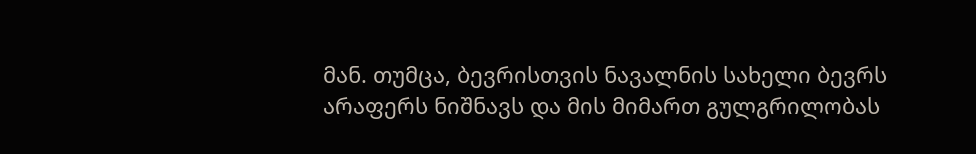მან. თუმცა, ბევრისთვის ნავალნის სახელი ბევრს არაფერს ნიშნავს და მის მიმართ გულგრილობას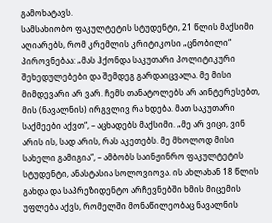გამოხატავს.
სამსახიობო ფაკულტეტის სტუდენტი, 21 წლის მაქსიმი აღიარებს, რომ კრემლის კრიტიკოსი „ცნობილი“ პიროვნებაა: „მას ჰქონდა საკუთარი პოლიტიკური შეხედულებები და შემდეგ გარდაიცვალა. მე მისი მიმდევარი არ ვარ. ჩემს თანატოლებს არ აინტერესებთ, მის (ნავალნის) ირგვლივ რა ხდება. მათ საკუთარი საქმეები აქვთ“, – აცხადებს მაქსიმი. „მე არ ვიცი, ვინ არის ის, სად არის, რას აკეთებს. მე მხოლოდ მისი სახელი გამიგია“, – ამბობს საინჟინრო ფაკულტეტის სტუდენტი, ანასტასია სოლოვიოვა. ის ახლახან 18 წლის გახდა და საპრეზიდენტო არჩევნებში ხმის მიცემის უფლება აქვს, რომელში მონაწილეობაც ნავალნის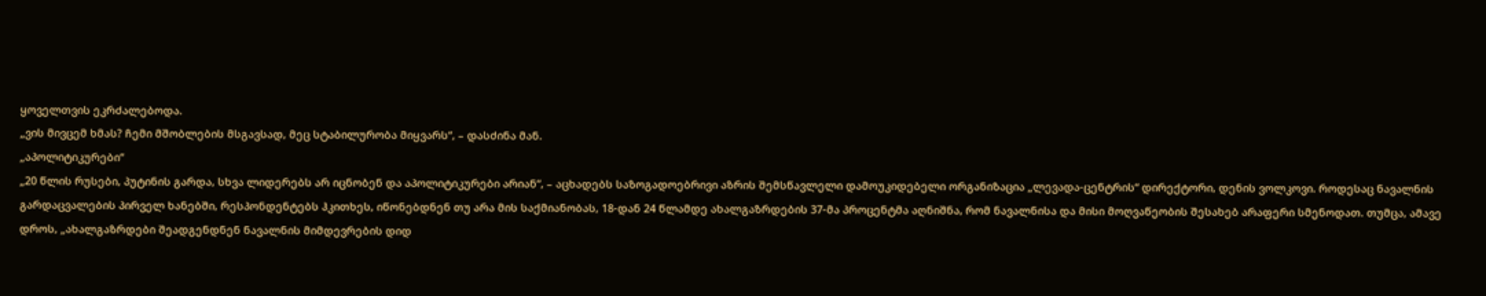ყოველთვის ეკრძალებოდა.
„ვის მივცემ ხმას? ჩემი მშობლების მსგავსად, მეც სტაბილურობა მიყვარს“, – დასძინა მან.
„აპოლიტიკურები“
„20 წლის რუსები, პუტინის გარდა, სხვა ლიდერებს არ იცნობენ და აპოლიტიკურები არიან“, – აცხადებს საზოგადოებრივი აზრის შემსწავლელი დამოუკიდებელი ორგანიზაცია „ლევადა-ცენტრის“ დირექტორი, დენის ვოლკოვი. როდესაც ნავალნის გარდაცვალების პირველ ხანებში, რესპონდენტებს ჰკითხეს, იწონებდნენ თუ არა მის საქმიანობას, 18-დან 24 წლამდე ახალგაზრდების 37-მა პროცენტმა აღნიშნა, რომ ნავალნისა და მისი მოღვაწეობის შესახებ არაფერი სმენოდათ. თუმცა, ამავე დროს, „ახალგაზრდები შეადგენდნენ ნავალნის მიმდევრების დიდ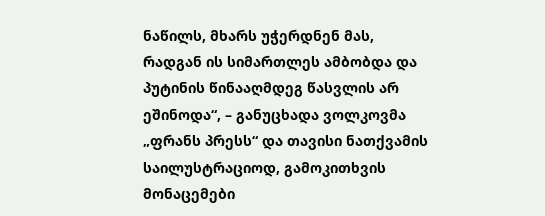ნაწილს, მხარს უჭერდნენ მას, რადგან ის სიმართლეს ამბობდა და პუტინის წინააღმდეგ წასვლის არ ეშინოდა“, – განუცხადა ვოლკოვმა „ფრანს პრესს“ და თავისი ნათქვამის საილუსტრაციოდ, გამოკითხვის მონაცემები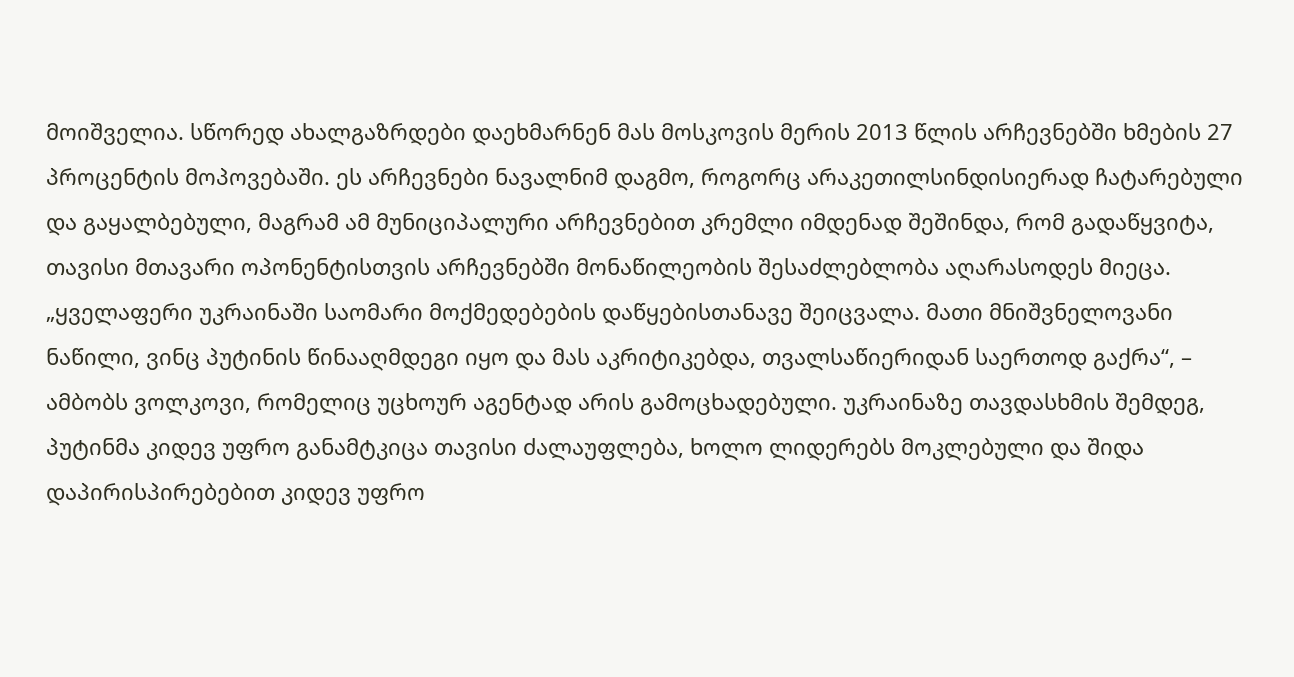მოიშველია. სწორედ ახალგაზრდები დაეხმარნენ მას მოსკოვის მერის 2013 წლის არჩევნებში ხმების 27 პროცენტის მოპოვებაში. ეს არჩევნები ნავალნიმ დაგმო, როგორც არაკეთილსინდისიერად ჩატარებული და გაყალბებული, მაგრამ ამ მუნიციპალური არჩევნებით კრემლი იმდენად შეშინდა, რომ გადაწყვიტა, თავისი მთავარი ოპონენტისთვის არჩევნებში მონაწილეობის შესაძლებლობა აღარასოდეს მიეცა.
„ყველაფერი უკრაინაში საომარი მოქმედებების დაწყებისთანავე შეიცვალა. მათი მნიშვნელოვანი ნაწილი, ვინც პუტინის წინააღმდეგი იყო და მას აკრიტიკებდა, თვალსაწიერიდან საერთოდ გაქრა“, – ამბობს ვოლკოვი, რომელიც უცხოურ აგენტად არის გამოცხადებული. უკრაინაზე თავდასხმის შემდეგ, პუტინმა კიდევ უფრო განამტკიცა თავისი ძალაუფლება, ხოლო ლიდერებს მოკლებული და შიდა დაპირისპირებებით კიდევ უფრო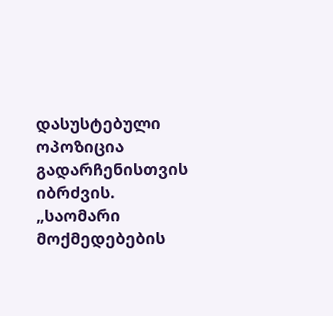დასუსტებული ოპოზიცია გადარჩენისთვის იბრძვის. „საომარი მოქმედებების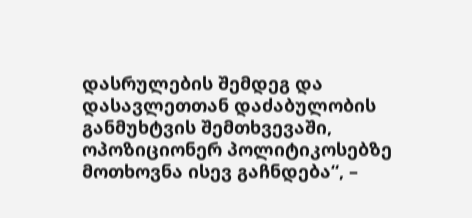დასრულების შემდეგ და დასავლეთთან დაძაბულობის განმუხტვის შემთხვევაში, ოპოზიციონერ პოლიტიკოსებზე მოთხოვნა ისევ გაჩნდება“, –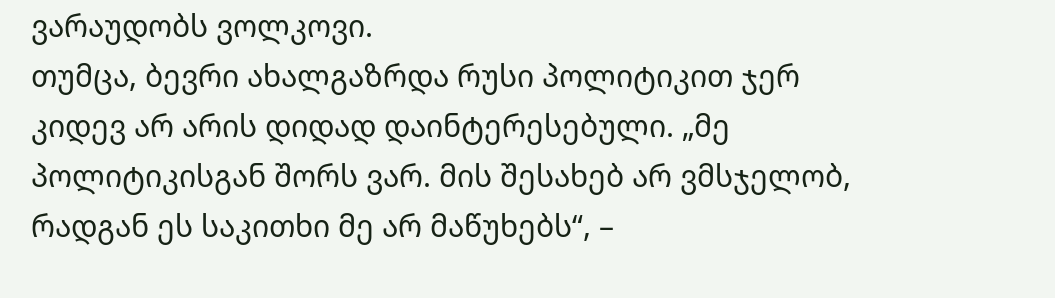ვარაუდობს ვოლკოვი.
თუმცა, ბევრი ახალგაზრდა რუსი პოლიტიკით ჯერ კიდევ არ არის დიდად დაინტერესებული. „მე პოლიტიკისგან შორს ვარ. მის შესახებ არ ვმსჯელობ, რადგან ეს საკითხი მე არ მაწუხებს“, –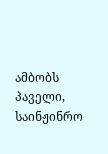ამბობს პაველი, საინჟინრო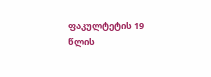ფაკულტეტის 19 წლის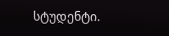სტუდენტი.